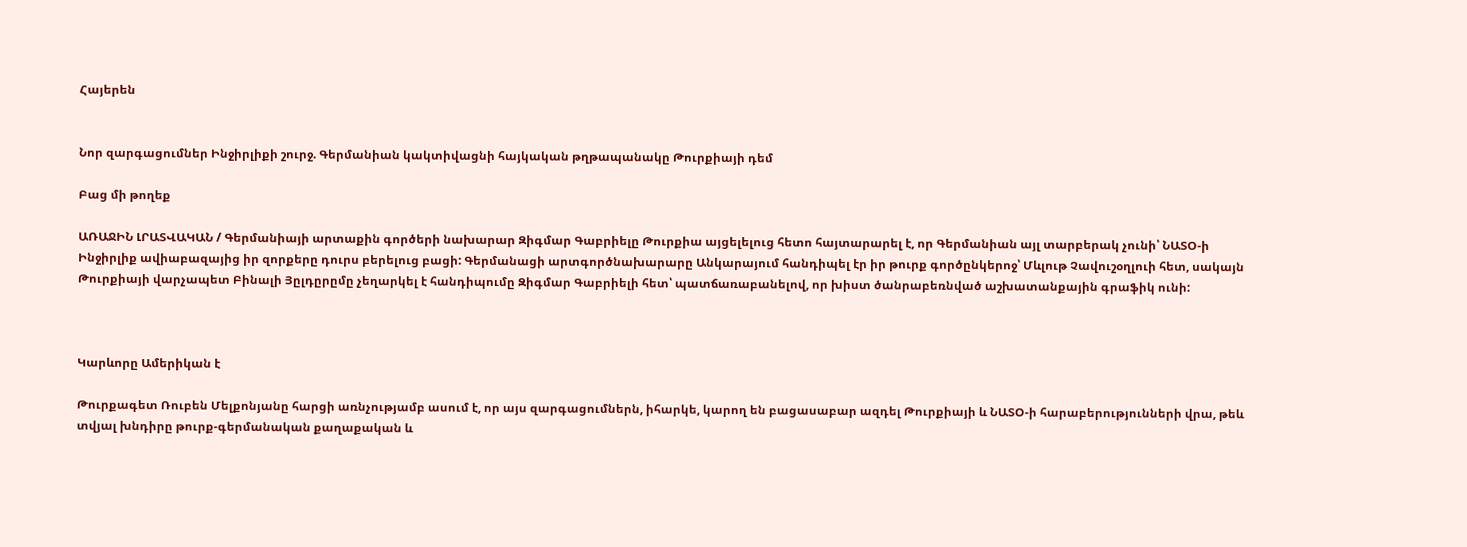Հայերեն


Նոր զարգացումներ Ինջիրլիքի շուրջ. Գերմանիան կակտիվացնի հայկական թղթապանակը Թուրքիայի դեմ

Բաց մի թողեք

ԱՌԱՋԻՆ ԼՐԱՏՎԱԿԱՆ / Գերմանիայի արտաքին գործերի նախարար Զիգմար Գաբրիելը Թուրքիա այցելելուց հետո հայտարարել է, որ Գերմանիան այլ տարբերակ չունի՝ ՆԱՏՕ-ի Ինջիրլիք ավիաբազայից իր զորքերը դուրս բերելուց բացի: Գերմանացի արտգործնախարարը Անկարայում հանդիպել էր իր թուրք գործընկերոջ՝ Մևլութ Չավուշօղլուի հետ, սակայն Թուրքիայի վարչապետ Բինալի Յըլդըրըմը չեղարկել է հանդիպումը Զիգմար Գաբրիելի հետ՝ պատճառաբանելով, որ խիստ ծանրաբեռնված աշխատանքային գրաֆիկ ունի:



Կարևորը Ամերիկան է

Թուրքագետ Ռուբեն Մելքոնյանը հարցի առնչությամբ ասում է, որ այս զարգացումներն, իհարկե, կարող են բացասաբար ազդել Թուրքիայի և ՆԱՏՕ-ի հարաբերությունների վրա, թեև տվյալ խնդիրը թուրք-գերմանական քաղաքական և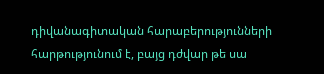դիվանագիտական հարաբերությունների հարթությունում է, բայց դժվար թե սա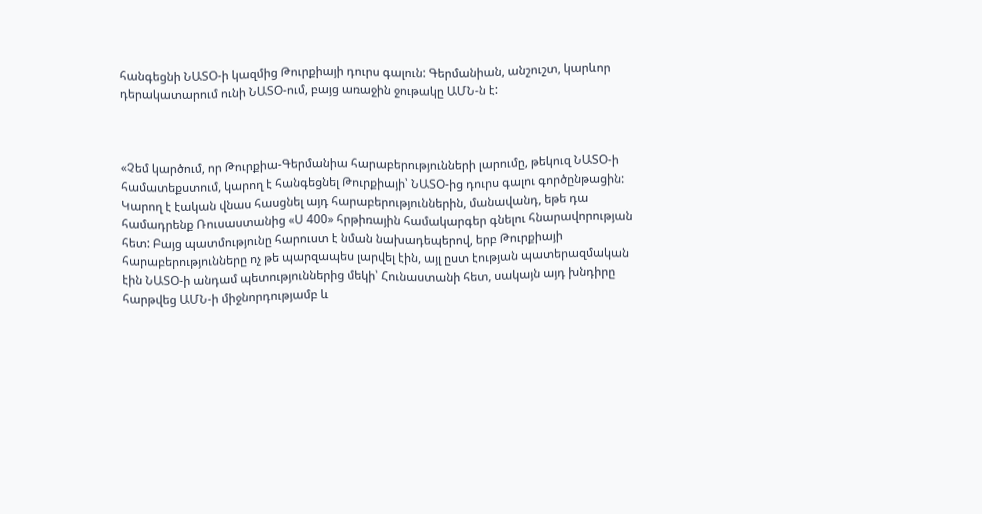հանգեցնի ՆԱՏՕ-ի կազմից Թուրքիայի դուրս գալուն: Գերմանիան, անշուշտ, կարևոր դերակատարում ունի ՆԱՏՕ-ում, բայց առաջին ջութակը ԱՄՆ-ն է:



«Չեմ կարծում, որ Թուրքիա-Գերմանիա հարաբերությունների լարումը, թեկուզ ՆԱՏՕ-ի համատեքստում, կարող է հանգեցնել Թուրքիայի՝ ՆԱՏՕ-ից դուրս գալու գործընթացին: Կարող է էական վնաս հասցնել այդ հարաբերություններին, մանավանդ, եթե դա համադրենք Ռուսաստանից «Ս 400» հրթիռային համակարգեր գնելու հնարավորության հետ: Բայց պատմությունը հարուստ է նման նախադեպերով, երբ Թուրքիայի հարաբերությունները ոչ թե պարզապես լարվել էին, այլ ըստ էության պատերազմական էին ՆԱՏՕ-ի անդամ պետություններից մեկի՝ Հունաստանի հետ, սակայն այդ խնդիրը հարթվեց ԱՄՆ-ի միջնորդությամբ և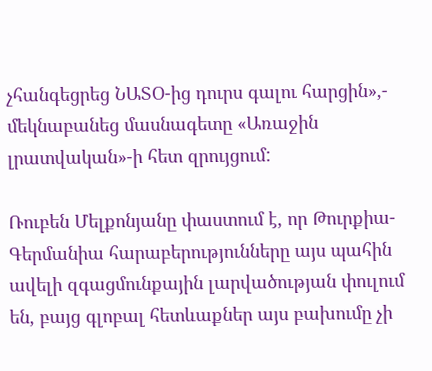չհանգեցրեց ՆԱՏՕ-ից դուրս գալու հարցին»,- մեկնաբանեց մասնագետը «Առաջին լրատվական»-ի հետ զրույցում:

Ռուբեն Մելքոնյանը փաստում է, որ Թուրքիա-Գերմանիա հարաբերությունները այս պահին ավելի զգացմունքային լարվածության փուլում են, բայց գլոբալ հետևաքներ այս բախումը չի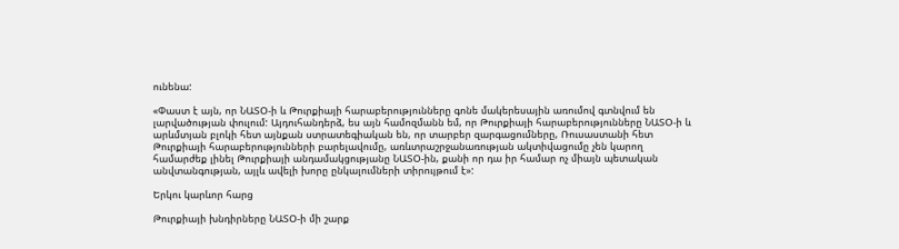ունենա:

«Փաստ է այն, որ ՆԱՏՕ-ի և Թուրքիայի հարաբերությունները գոնե մակերեսային առումով գտնվում են լարվածության փուլում: Այդուհանդերձ, ես այն համոզմանն եմ, որ Թուրքիայի հարաբերությունները ՆԱՏՕ-ի և արևմտյան բլոկի հետ այնքան ստրատեգիական են, որ տարբեր զարգացումները, Ռուսաստանի հետ Թուրքիայի հարաբերությունների բարելավումը, առևտրաշրջանառության ակտիվացումը չեն կարող համարժեք լինել Թուրքիայի անդամակցությանը ՆԱՏՕ-ին, քանի որ դա իր համար ոչ միայն պետական անվտանգության, այլև ավելի խորը ընկալումների տիրույթում է»:

Երկու կարևոր հարց

Թուրքիայի խնդիրները ՆԱՏՕ-ի մի շարք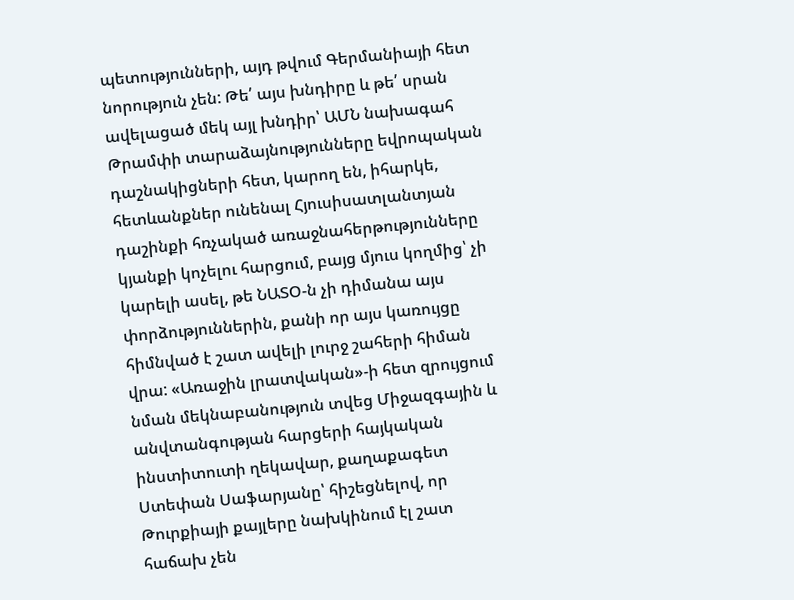պետությունների, այդ թվում Գերմանիայի հետ նորություն չեն: Թե՛ այս խնդիրը և թե՛ սրան ավելացած մեկ այլ խնդիր՝ ԱՄՆ նախագահ Թրամփի տարաձայնությունները եվրոպական դաշնակիցների հետ, կարող են, իհարկե, հետևանքներ ունենալ Հյուսիսատլանտյան դաշինքի հռչակած առաջնահերթությունները կյանքի կոչելու հարցում, բայց մյուս կողմից՝ չի կարելի ասել, թե ՆԱՏՕ-ն չի դիմանա այս փորձություններին, քանի որ այս կառույցը հիմնված է շատ ավելի լուրջ շահերի հիման վրա: «Առաջին լրատվական»-ի հետ զրույցում նման մեկնաբանություն տվեց Միջազգային և անվտանգության հարցերի հայկական ինստիտուտի ղեկավար, քաղաքագետ Ստեփան Սաֆարյանը՝ հիշեցնելով, որ Թուրքիայի քայլերը նախկինում էլ շատ հաճախ չեն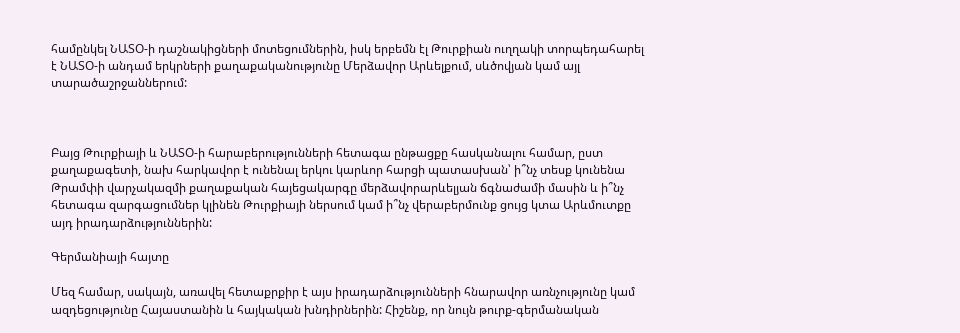համընկել ՆԱՏՕ-ի դաշնակիցների մոտեցումներին, իսկ երբեմն էլ Թուրքիան ուղղակի տորպեդահարել է ՆԱՏՕ-ի անդամ երկրների քաղաքականությունը Մերձավոր Արևելքում, սևծովյան կամ այլ տարածաշրջաններում:



Բայց Թուրքիայի և ՆԱՏՕ-ի հարաբերությունների հետագա ընթացքը հասկանալու համար, ըստ քաղաքագետի, նախ հարկավոր է ունենալ երկու կարևոր հարցի պատասխան՝ ի՞նչ տեսք կունենա Թրամփի վարչակազմի քաղաքական հայեցակարգը մերձավորարևելյան ճգնաժամի մասին և ի՞նչ հետագա զարգացումներ կլինեն Թուրքիայի ներսում կամ ի՞նչ վերաբերմունք ցույց կտա Արևմուտքը այդ իրադարձություններին:

Գերմանիայի հայտը

Մեզ համար, սակայն, առավել հետաքրքիր է այս իրադարձությունների հնարավոր առնչությունը կամ ազդեցությունը Հայաստանին և հայկական խնդիրներին: Հիշենք, որ նույն թուրք-գերմանական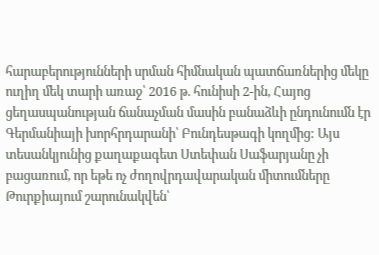հարաբերությունների սրման հիմնական պատճառներից մեկը ուղիղ մեկ տարի առաջ՝ 2016 թ. հունիսի 2-ին, Հայոց ցեղասպանության ճանաչման մասին բանաձևի ընդունումն էր Գերմանիայի խորհրդարանի՝ Բունդեսթագի կողմից: Այս տեսանկյունից քաղաքագետ Ստեփան Սաֆարյանը չի բացառում, որ եթե ոչ ժողովրդավարական միտումները Թուրքիայում շարունակվեն՝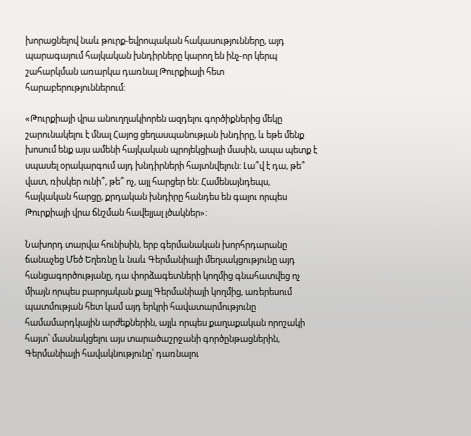խորացնելով նաև թուրք-եվրոպական հակասությունները, այդ պարագայում հայկական խնդիրները կարող են ինչ-որ կերպ շահարկման առարկա դառնալ Թուրքիայի հետ հարաբերություններում:

«Թուրքիայի վրա անուղղակիորեն ազդելու գործիքներից մեկը շարունակելու է մնալ Հայոց ցեղասպանության խնդիրը, և եթե մենք խոսում ենք այս ամենի հայկական պրոյեկցիայի մասին, ապա պետք է սպասել օրակարգում այդ խնդիրների հայտնվելուն: Լա՞վ է դա, թե՞ վատ, ռիսկեր ունի՞, թե՞ ոչ, այլ հարցեր են: Համենայնդեպս, հայկական հարցը, քրդական խնդիրը հանդես են գալու որպես Թուրքիայի վրա ճնշման հավելյալ լծակներ»:

Նախորդ տարվա հունիսին, երբ գերմանական խորհրդարանը ճանաչեց Մեծ Եղեռնը և նաև Գերմանիայի մեղսակցությունը այդ հանցագործությանը, դա փորձագետների կողմից գնահատվեց ոչ միայն որպես բարոյական քայլ Գերմանիայի կողմից, առերեսում պատմության հետ կամ այդ երկրի հավատարմությունը համամարդկային արժեքներին, այլև որպես քաղաքական որոշակի հայտ՝ մասնակցելու այս տարածաշրջանի գործընթացներին, Գերմանիայի հավակնությունը՝ դառնալու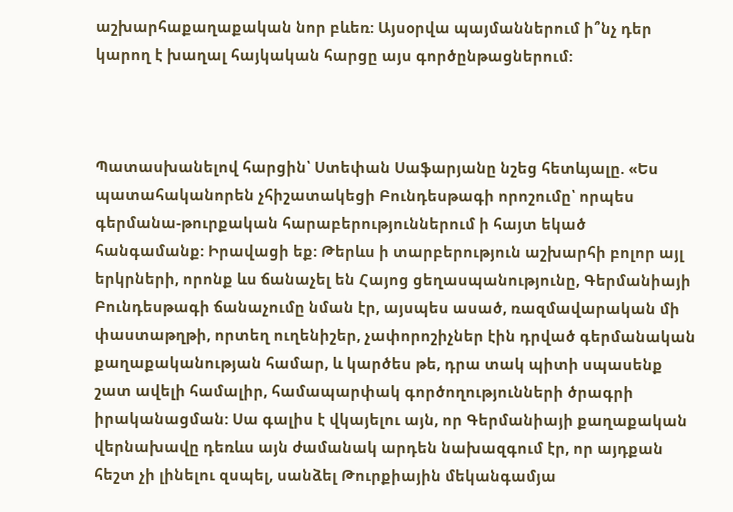աշխարհաքաղաքական նոր բևեռ: Այսօրվա պայմաններում ի՞նչ դեր կարող է խաղալ հայկական հարցը այս գործընթացներում:



Պատասխանելով հարցին՝ Ստեփան Սաֆարյանը նշեց հետևյալը. «Ես պատահականորեն չհիշատակեցի Բունդեսթագի որոշումը՝ որպես գերմանա-թուրքական հարաբերություններում ի հայտ եկած հանգամանք: Իրավացի եք: Թերևս ի տարբերություն աշխարհի բոլոր այլ երկրների, որոնք ևս ճանաչել են Հայոց ցեղասպանությունը, Գերմանիայի Բունդեսթագի ճանաչումը նման էր, այսպես ասած, ռազմավարական մի փաստաթղթի, որտեղ ուղենիշեր, չափորոշիչներ էին դրված գերմանական քաղաքականության համար, և կարծես թե, դրա տակ պիտի սպասենք շատ ավելի համալիր, համապարփակ գործողությունների ծրագրի իրականացման: Սա գալիս է վկայելու այն, որ Գերմանիայի քաղաքական վերնախավը դեռևս այն ժամանակ արդեն նախազգում էր, որ այդքան հեշտ չի լինելու զսպել, սանձել Թուրքիային մեկանգամյա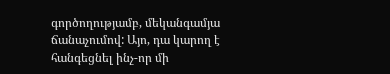գործողությամբ, մեկանգամյա ճանաչումով: Այո, դա կարող է հանգեցնել ինչ-որ մի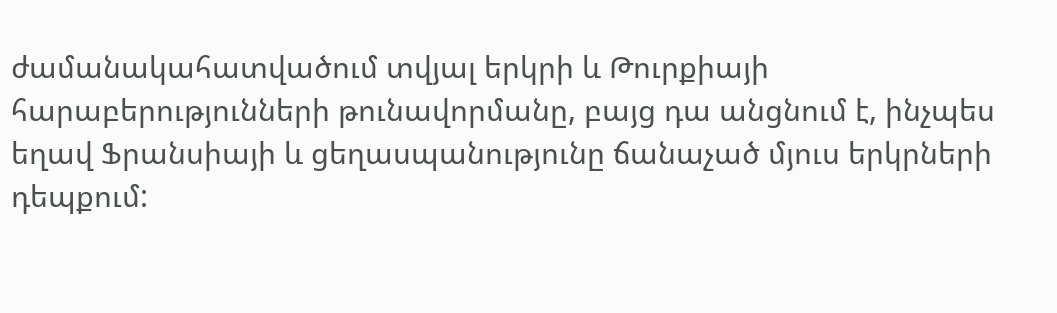ժամանակահատվածում տվյալ երկրի և Թուրքիայի հարաբերությունների թունավորմանը, բայց դա անցնում է, ինչպես եղավ Ֆրանսիայի և ցեղասպանությունը ճանաչած մյուս երկրների դեպքում: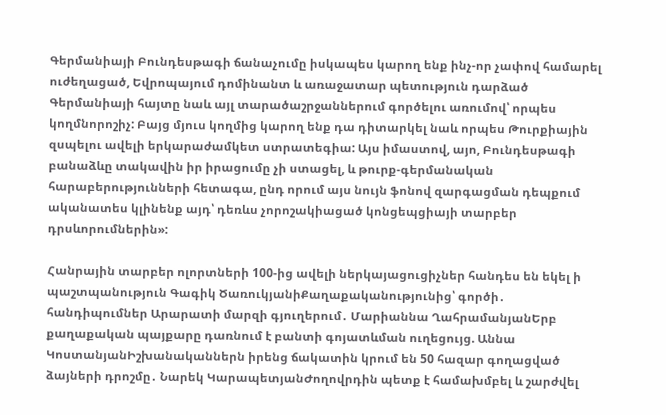Գերմանիայի Բունդեսթագի ճանաչումը իսկապես կարող ենք ինչ-որ չափով համարել ուժեղացած, Եվրոպայում դոմինանտ և առաջատար պետություն դարձած Գերմանիայի հայտը նաև այլ տարածաշրջաններում գործելու առումով՝ որպես կողմնորոշիչ: Բայց մյուս կողմից կարող ենք դա դիտարկել նաև որպես Թուրքիային զսպելու ավելի երկարաժամկետ ստրատեգիա: Այս իմաստով, այո, Բունդեսթագի բանաձևը տակավին իր իրացումը չի ստացել, և թուրք-գերմանական հարաբերությունների հետագա, ընդ որում այս նույն ֆոնով զարգացման դեպքում ականատես կլինենք այդ՝ դեռևս չորոշակիացած կոնցեպցիայի տարբեր դրսևորումներին»:

Հանրային տարբեր ոլորտների 100-ից ավելի ներկայացուցիչներ հանդես են եկել ի պաշտպանություն Գագիկ ԾառուկյանիՔաղաքականությունից՝ գործի․ հանդիպումներ Արարատի մարզի գյուղերում․ Մարիաննա ՂահրամանյանԵրբ քաղաքական պայքարը դառնում է բանտի գոյատևման ուղեցույց. Աննա ԿոստանյանԻշխանականներն իրենց ճակատին կրում են 50 հազար գողացված ձայների դրոշմը․ Նարեկ ԿարապետյանԺողովրդին պետք է համախմբել և շարժվել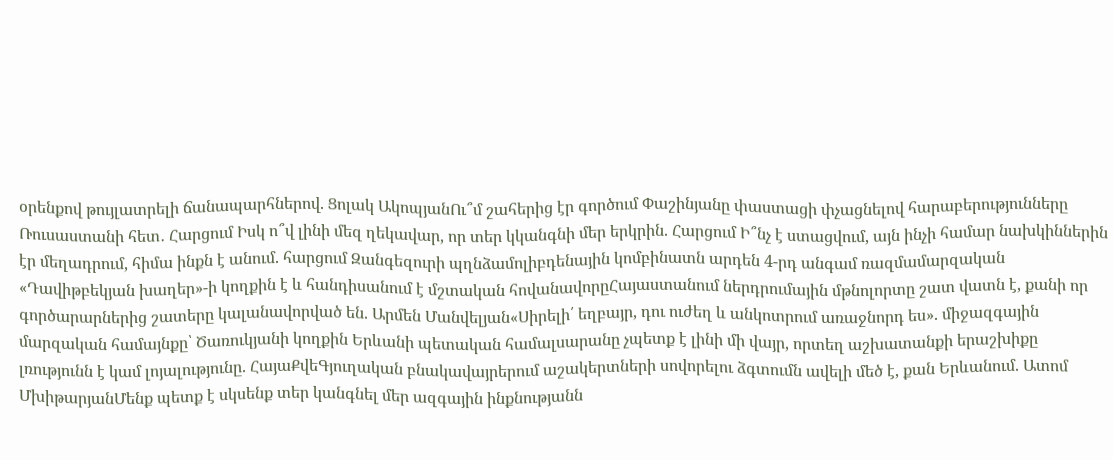օրենքով թույլատրելի ճանապարհներով. Ցոլակ ԱկոպյանՈւ՞մ շահերից էր գործում Փաշինյանը փաստացի փչացնելով հարաբերությունները Ռուսաստանի հետ․ Հարցում Իսկ ո՞վ լինի մեզ ղեկավար, որ տեր կկանգնի մեր երկրին. Հարցում Ի՞նչ է ստացվում, այն ինչի համար նախկիններին էր մեղադրում, հիմա ինքն է անում. հարցում Զանգեզուրի պղնձամոլիբդենային կոմբինատն արդեն 4-րդ անգամ ռազմամարզական «Դավիթբեկյան խաղեր»-ի կողքին է և հանդիսանում է մշտական հովանավորըՀայաստանում ներդրումային մթնոլորտը շատ վատն է, քանի որ գործարարներից շատերը կալանավորված են. Արմեն Մանվելյան«Սիրելի՛ եղբայր, դու ուժեղ և անկոտրում առաջնորդ ես». միջազգային մարզական համայնքը՝ Ծառուկյանի կողքին Երևանի պետական համալսարանը չպետք է լինի մի վայր, որտեղ աշխատանքի երաշխիքը լռությունն է կամ լոյալությունը. ՀայաՔվեԳյուղական բնակավայրերում աշակերտների սովորելու ձգտումն ավելի մեծ է, քան Երևանում. Ատոմ ՄխիթարյանՄենք պետք է սկսենք տեր կանգնել մեր ազգային ինքնությանն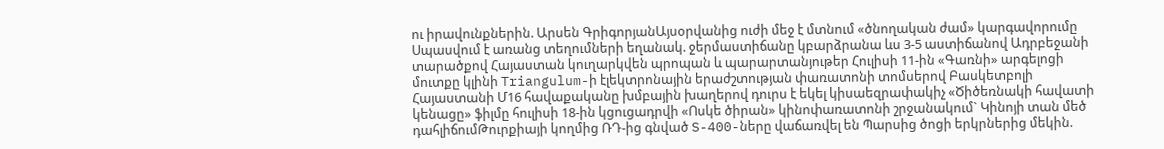ու իրավունքներին. Արսեն ԳրիգորյանԱյսօրվանից ուժի մեջ է մտնում «ծնողական ժամ» կարգավորումը Սպասվում է առանց տեղումների եղանակ. ջերմաստիճանը կբարձրանա ևս 3-5 աստիճանով Ադրբեջանի տարածքով Հայաստան կուղարկվեն պրոպան և պարարտանյութեր Հուլիսի 11-ին «Գառնի» արգելոցի մուտքը կլինի Triangulum-ի էլեկտրոնային երաժշտության փառատոնի տոմսերով Բասկետբոլի Հայաստանի Մ16 հավաքականը խմբային խաղերով դուրս է եկել կիսաեզրափակիչ «Ծիծեռնակի հավատի կենացը» ֆիլմը հուլիսի 18-ին կցուցադրվի «Ոսկե ծիրան» կինոփառատոնի շրջանակում` Կինոյի տան մեծ դահլիճումԹուրքիայի կողմից ՌԴ-ից գնված S-400-ները վաճառվել են Պարսից ծոցի երկրներից մեկին.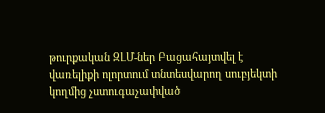թուրքական ԶԼՄ-ներ Բացահայտվել է վառելիքի ոլորտում տնտեսվարող սուբյեկտի կողմից չստուգաչափված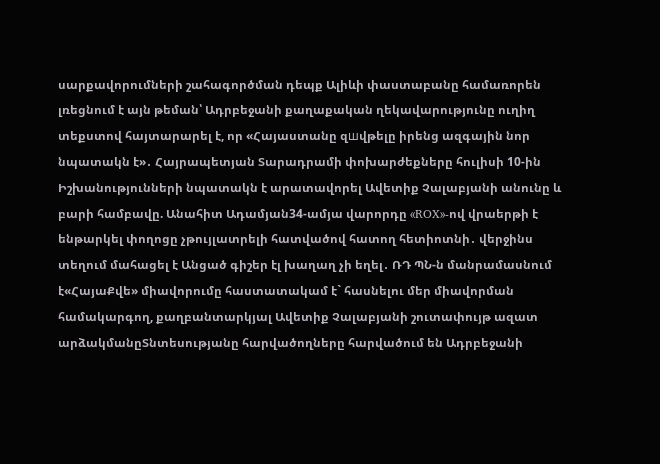սարքավորումների շահագործման դեպք Ալիևի փաստաբանը համառորեն լռեցնում է այն թեման՝ Ադրբեջանի քաղաքական ղեկավարությունը ուղիղ տեքստով հայտարարել է, որ «Հայաստանը զшվթելը իրենց ազգային նոր նպատակն է»․ Հայրապետյան Տարադրամի փոխարժեքները հուլիսի 10-ին Իշխանությունների նպատակն է արատավորել Ավետիք Չալաբյանի անունը և բարի համբավը. Անահիտ Ադամյան34-ամյա վարորդը «ROX»-ով վրաերթի է ենթարկել փողոցը չթույլատրելի հատվածով հատող հետիոտնի․ վերջինս տեղում մահացել է Անցած գիշեր էլ խաղաղ չի եղել․ ՌԴ ՊՆ-ն մանրամասնում է«ՀայաՔվե» միավորումը հաստատակամ է` հասնելու մեր միավորման համակարգող, քաղբանտարկյալ Ավետիք Չալաբյանի շուտափույթ ազատ արձակմանըՏնտեսությանը հարվածողները հարվածում են Ադրբեջանի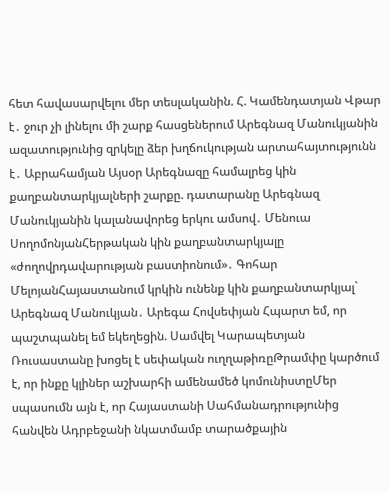հետ հավասարվելու մեր տեսլականին. Հ. Կամենդատյան Վթար է․ ջուր չի լինելու մի շարք հասցեներում Արեգնազ Մանուկյանին ազատությունից զրկելը ձեր խղճուկության արտահայտությունն է․ Աբրահամյան Այսօր Արեգնազը համալրեց կին քաղբանտարկյալների շարքը. դատարանը Արեգնազ Մանուկյանին կալանավորեց երկու ամսով․ Մենուա ՍողոմոնյանՀերթական կին քաղբանտարկյալը «ժողովրդավարության բաստիոնում»․ Գոհար ՄելոյանՀայաստանում կրկին ունենք կին քաղբանտարկյալ` Արեգնազ Մանուկյան․ Արեգա Հովսեփյան Հպարտ եմ, որ պաշտպանել եմ եկեղեցին. Սամվել Կարապետյան Ռուսաստանը խոցել է սեփական ուղղաթիռըԹրամփը կարծում է, որ ինքը կլիներ աշխարհի ամենամեծ կոմունիստըՄեր սպասումն այն է, որ Հայաստանի Սահմանադրությունից հանվեն Ադրբեջանի նկատմամբ տարածքային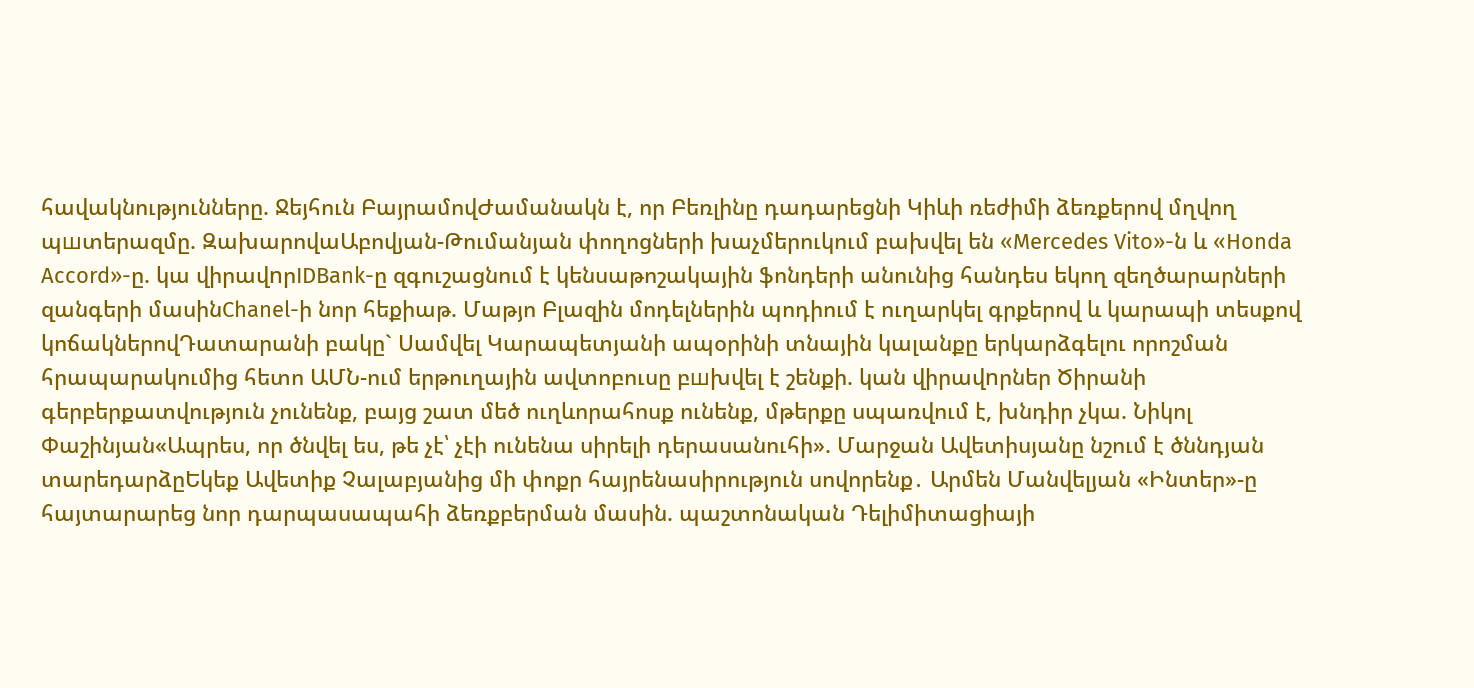հավակնությունները. Ջեյհուն ԲայրամովԺամանակն է, որ Բեռլինը դադարեցնի Կիևի ռեժիմի ձեռքերով մղվող պшտերազմը. ԶախարովաԱբովյան-Թումանյան փողոցների խաչմերուկում բախվել են «Mercedes Vito»-ն և «Honda Accord»-ը. կա վիրավnրIDBank-ը զգուշացնում է կենսաթոշակային ֆոնդերի անունից հանդես եկող զեղծարարների զանգերի մասինChanel-ի նոր հեքիաթ. Մաթյո Բլազին մոդելներին պոդիում է ուղարկել գրքերով և կարապի տեսքով կոճակներովԴատարանի բակը` Սամվել Կարապետյանի ապօրինի տնային կալանքը երկարձգելու որոշման հրապարակումից հետո ԱՄՆ-ում երթուղային ավտոբուսը բшխվել է շենքի. կան վիրավnրներ Ծիրանի գերբերքատվություն չունենք, բայց շատ մեծ ուղևորահոսք ունենք, մթերքը սպառվում է, խնդիր չկա. Նիկոլ Փաշինյան«Ապրես, որ ծնվել ես, թե չէ՝ չէի ունենա սիրելի դերասանուհի». Մարջան Ավետիսյանը նշում է ծննդյան տարեդարձըԵկեք Ավետիք Չալաբյանից մի փոքր հայրենասիրություն սովորենք․ Արմեն Մանվելյան «Ինտեր»-ը հայտարարեց նոր դարպասապահի ձեռքբերման մասին. պաշտոնական Դելիմիտացիայի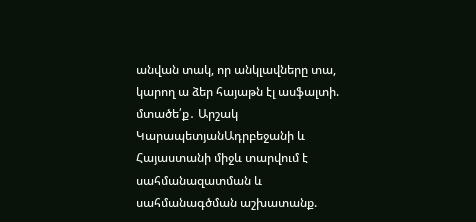անվան տակ, որ անկլավները տա, կարող ա ձեր հայաթն էլ ասֆալտի. մտածե՛ք․ Արշակ ԿարապետյանԱդրբեջանի և Հայաստանի միջև տարվում է սահմանազատման և սահմանագծման աշխատանք.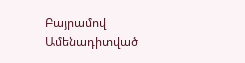Բայրամով
Ամենադիտված